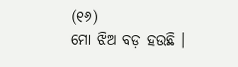(୧୬)
ମୋ ଝିଅ ବଡ଼ ହଉଛି ।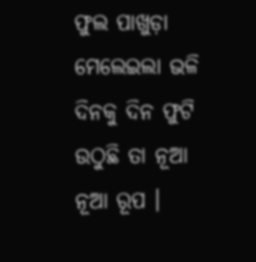ଫୁଲ ପାଖୁଡ଼ା ମେଲେଇଲା ଭଳି ଦିନକୁ ଦିନ ଫୁଟି ଉଠୁଛି ତା ନୂଆ ନୂଆ ରୂପ ।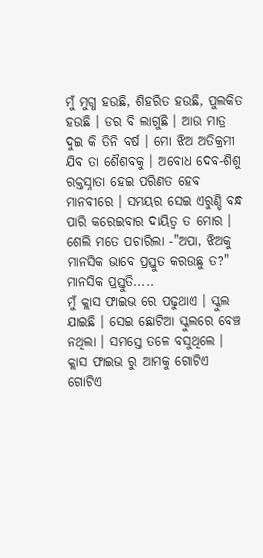ମୁଁ ମୁଗ୍ଧ ହଉଛି, ଶିହରିତ ହଉଛି, ପୁଲକିତ ହଉଛି । ଡର ବି ଲାଗୁଛି । ଆଉ ମାତ୍ର ଦୁଇ କି ତିନି ବର୍ଷ । ମୋ ଝିଅ ଅତିକ୍ରମୀ ଯିବ ତା ଶୈଶବକୁ । ଅବୋଧ ଦେବ-ଶିଶୁ ରକ୍ତସ୍ନାତା ହେଇ ପରିଣତ ହେବ ମାନବୀରେ । ସମୟର ସେଇ ଏରୁଣ୍ଡି ବନ୍ଧ ପାରି କରେଇବାର ଦାୟିତ୍ୱ ତ ମୋର ।
ଶେଲି ମତେ ପଚାରିଲା -"ଅପା, ଝିଅକୁ ମାନସିକ ଭାବେ ପ୍ରସ୍ତୁତ କରଉଛୁ ତ?"
ମାନସିକ ପ୍ରସ୍ତୁତି.....
ମୁଁ କ୍ଲାସ ଫାଇଭ ରେ ପଢୁଥାଏ । ସ୍କୁଲ ଯାଇଛି । ସେଇ ଛୋଟିଆ ସ୍କୁଲରେ ବେଞ୍ଚ ନଥିଲା । ସମସ୍ତେ ତଳେ ବସୁଥିଲେ । କ୍ଲାସ ଫାଇଭ ରୁ ଆମକୁ ଗୋଟିଏ ଗୋଟିଏ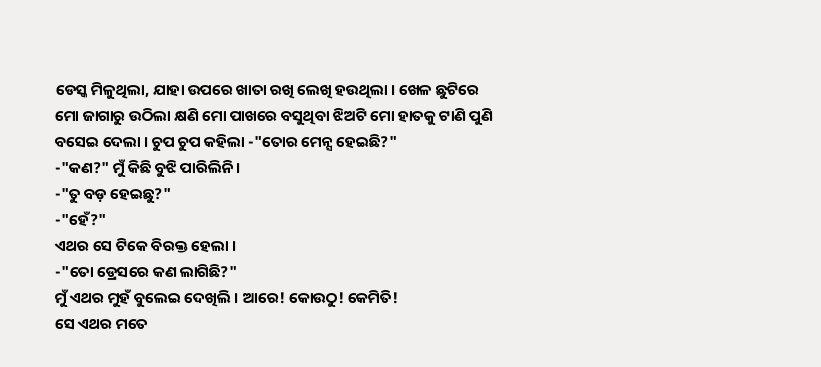ଡେସ୍କ ମିଳୁଥିଲା, ଯାହା ଉପରେ ଖାତା ରଖି ଲେଖି ହଉଥିଲା । ଖେଳ ଛୁଟିରେ ମୋ ଜାଗାରୁ ଉଠିଲା କ୍ଷଣି ମୋ ପାଖରେ ବସୁଥିବା ଝିଅଟି ମୋ ହାତକୁ ଟାଣି ପୁଣି ବସେଇ ଦେଲା । ଚୁପ ଚୁପ କହିଲା -"ତୋର ମେନ୍ସ ହେଇଛି?"
-"କଣ?" ମୁଁ କିଛି ବୁଝି ପାରିଲିନି ।
-"ତୁ ବଡ଼ ହେଇଛୁ?"
-"ହେଁ?"
ଏଥର ସେ ଟିକେ ବିରକ୍ତ ହେଲା ।
-"ତୋ ଡ୍ରେସରେ କଣ ଲାଗିଛି?"
ମୁଁ ଏଥର ମୁହଁ ବୁଲେଇ ଦେଖିଲି । ଆରେ! କୋଉଠୁ! କେମିତି!
ସେ ଏଥର ମତେ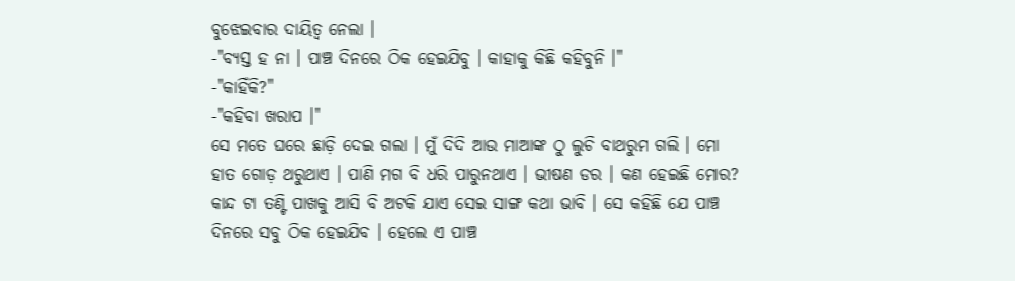ବୁଝେଇବାର ଦାୟିତ୍ବ ନେଲା ।
-"ବ୍ୟସ୍ତ ହ ନା । ପାଞ୍ଚ ଦିନରେ ଠିକ ହେଇଯିବୁ । କାହାକୁ କିଛି କହିବୁନି ।"
-"କାହିଁକି?"
-"କହିବା ଖରାପ ।"
ସେ ମତେ ଘରେ ଛାଡ଼ି ଦେଇ ଗଲା । ମୁଁ ଦିଦି ଆଉ ମାଆଙ୍କ ଠୁ ଲୁଚି ବାଥରୁମ ଗଲି । ମୋ ହାତ ଗୋଡ଼ ଥରୁଥାଏ । ପାଣି ମଗ ବି ଧରି ପାରୁନଥାଏ । ଭୀଷଣ ଡର । କଣ ହେଇଛି ମୋର? କାନ୍ଦ ଟା ତଣ୍ଟି ପାଖକୁ ଆସି ବି ଅଟକି ଯାଏ ସେଇ ସାଙ୍ଗ କଥା ଭାବି । ସେ କହିଛି ଯେ ପାଞ୍ଚ ଦିନରେ ସବୁ ଠିକ ହେଇଯିବ । ହେଲେ ଏ ପାଞ୍ଚ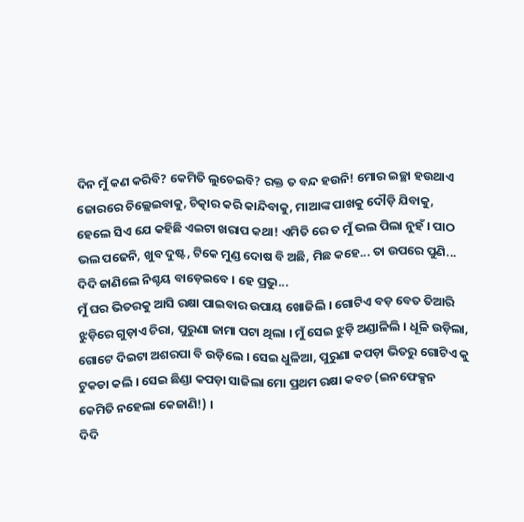ଦିନ ମୁଁ କଣ କରିବି? କେମିତି ଲୁଚେଇବି? ରକ୍ତ ତ ବନ୍ଦ ହଉନି! ମୋର ଇଚ୍ଛା ହଉଥାଏ ଜୋରରେ ଚିଲ୍ଲେଇବାକୁ, ଚିତ୍କାର କରି କାନ୍ଦିବାକୁ, ମାଆଙ୍କ ପାଖକୁ ଦୌଡ଼ି ଯିବାକୁ, ହେଲେ ସିଏ ଯେ କହିଛି ଏଇଟା ଖରାପ କଥା! ଏମିତି ରେ ତ ମୁଁ ଭଲ ପିଲା ନୁହଁ । ପାଠ ଭଲ ପଢେନି, ଖୁବ ଦୁଷ୍ଟ, ଟିକେ ମୁଣ୍ଡ ଦୋଷ ବି ଅଛି, ମିଛ କହେ... ତା ଉପରେ ପୁଣି... ଦିଦି ଜାଣିଲେ ନିଶ୍ଚୟ ବାଡ଼େଇବେ । ହେ ପ୍ରଭୁ...
ମୁଁ ଘର ଭିତରକୁ ଆସି ରକ୍ଷା ପାଇବାର ଉପାୟ ଖୋଜିଲି । ଗୋଟିଏ ବଡ଼ ବେତ ତିଆରି ଝୁଡ଼ିରେ ଗୁଡ଼ାଏ ଚିରା, ପୁରୁଣା ଜାମା ପଟା ଥିଲା । ମୁଁ ସେଇ ଝୁଡ଼ି ଅଣ୍ଡାଳିଲି । ଧୂଳି ଉଡ଼ିଲା, ଗୋଟେ ଦିଇଟା ଅଶରପା ବି ଉଡ଼ିଲେ । ସେଇ ଧୁଳିଆ, ପୁରୁଣା କପଡ଼ା ଭିତରୁ ଗୋଟିଏ କୁ ଟୁକଡା କଲି । ସେଇ ଛିଣ୍ଡା କପଡ଼ା ସାଜିଲା ମୋ ପ୍ରଥମ ରକ୍ଷା କବଚ (ଇନଫେକ୍ସନ କେମିତି ନହେଲା କେଜାଣି!) ।
ଦିଦି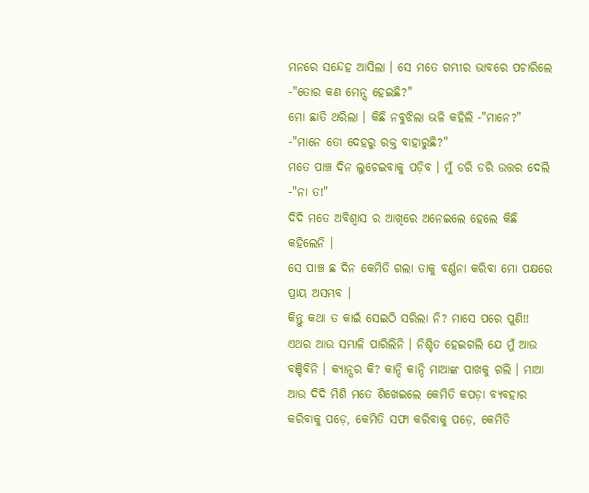ମନରେ ସନ୍ଦେହ ଆସିଲା । ସେ ମତେ ଗମ୍ଭୀର ଭାବରେ ପଚାରିଲେ -"ତୋର କଣ ମେନ୍ସ ହେଇଛି?"
ମୋ ଛାତି ଥରିଲା । କିଛି ନବୁଝିଲା ଭଳି କହିଲି -"ମାନେ?"
-"ମାନେ ତୋ ଦେହରୁ ରକ୍ତ ବାହାରୁଛି?"
ମତେ ପାଞ୍ଚ ଦିନ ଲୁଚେଇବାକୁ ପଡ଼ିବ । ମୁଁ ଡରି ଡରି ଉତ୍ତର ଦେଲି -"ନା ତ!"
ଦିଦି ମତେ ଅବିଶ୍ୱାସ ର ଆଖିରେ ଅନେଇଲେ ହେଲେ କିଛି କହିଲେନି ।
ସେ ପାଞ୍ଚ ଛ ଦିନ କେମିତି ଗଲା ତାକୁ ବର୍ଣ୍ଣନା କରିବା ମୋ ପକ୍ଷରେ ପ୍ରାୟ ଅସମ୍ଭବ ।
କିନ୍ତୁ କଥା ତ କାଇଁ ସେଇଠି ସରିଲା ନି? ମାସେ ପରେ ପୁଣି!! ଏଥର ଆଉ ସମ୍ଭାଳି ପାରିଲିନି । ନିଶ୍ଚିତ ହେଇଗଲି ଯେ ମୁଁ ଆଉ ବଞ୍ଚିବିନି । କ୍ୟାନ୍ସର କି? କାନ୍ଦି କାନ୍ଦି ମାଆଙ୍କ ପାଖକୁ ଗଲି । ମାଆ ଆଉ ଦିଦି ମିଶି ମତେ ଶିଖେଇଲେ କେମିତି କପଡ଼ା ବ୍ୟବହାର କରିବାକୁ ପଡ଼େ, କେମିତି ସଫା କରିବାକୁ ପଡ଼େ, କେମିତି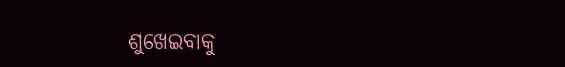ଶୁଖେଇବାକୁ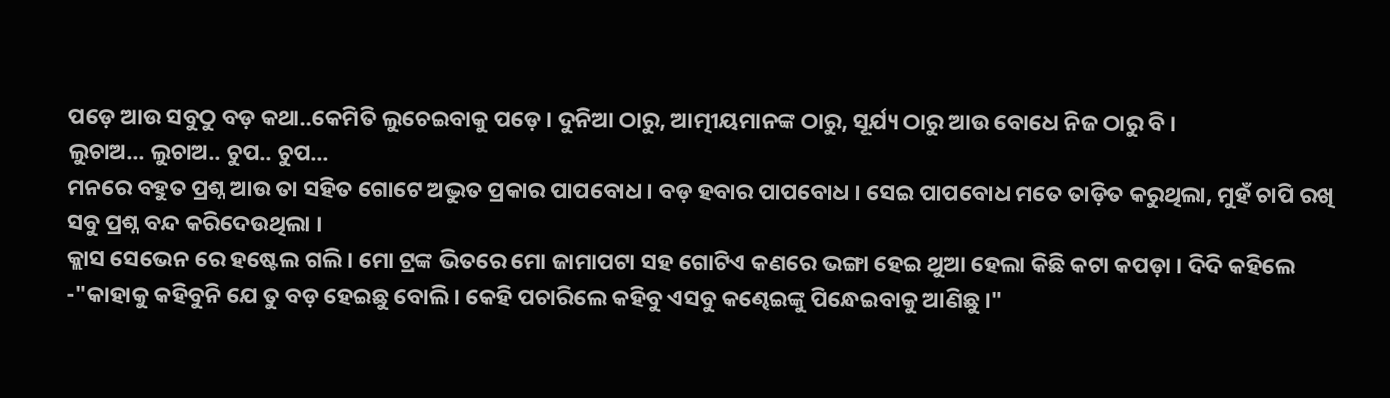ପଡ଼େ ଆଉ ସବୁଠୁ ବଡ଼ କଥା..କେମିତି ଲୁଚେଇବାକୁ ପଡ଼େ । ଦୁନିଆ ଠାରୁ, ଆତ୍ମୀୟମାନଙ୍କ ଠାରୁ, ସୂର୍ଯ୍ୟ ଠାରୁ ଆଉ ବୋଧେ ନିଜ ଠାରୁ ବି ।
ଲୁଚାଅ... ଲୁଚାଅ.. ଚୁପ.. ଚୁପ...
ମନରେ ବହୁତ ପ୍ରଶ୍ନ ଆଉ ତା ସହିତ ଗୋଟେ ଅଦ୍ଭୁତ ପ୍ରକାର ପାପବୋଧ । ବଡ଼ ହବାର ପାପବୋଧ । ସେଇ ପାପବୋଧ ମତେ ତାଡ଼ିତ କରୁଥିଲା, ମୁହଁ ଚାପି ରଖି ସବୁ ପ୍ରଶ୍ନ ବନ୍ଦ କରିଦେଉଥିଲା ।
କ୍ଲାସ ସେଭେନ ରେ ହଷ୍ଟେଲ ଗଲି । ମୋ ଟ୍ରଙ୍କ ଭିତରେ ମୋ ଜାମାପଟା ସହ ଗୋଟିଏ କଣରେ ଭଙ୍ଗା ହେଇ ଥୁଆ ହେଲା କିଛି କଟା କପଡ଼ା । ଦିଦି କହିଲେ -"କାହାକୁ କହିବୁନି ଯେ ତୁ ବଡ଼ ହେଇଛୁ ବୋଲି । କେହି ପଚାରିଲେ କହିବୁ ଏସବୁ କଣ୍ଢେଇଙ୍କୁ ପିନ୍ଧେଇବାକୁ ଆଣିଛୁ ।"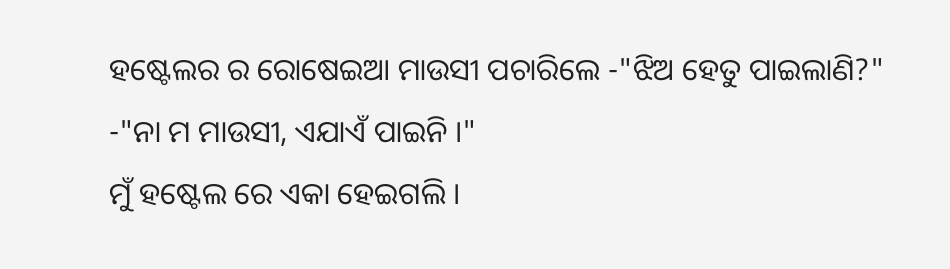ହଷ୍ଟେଲର ର ରୋଷେଇଆ ମାଉସୀ ପଚାରିଲେ -"ଝିଅ ହେତୁ ପାଇଲାଣି?"
-"ନା ମ ମାଉସୀ, ଏଯାଏଁ ପାଇନି ।"
ମୁଁ ହଷ୍ଟେଲ ରେ ଏକା ହେଇଗଲି ।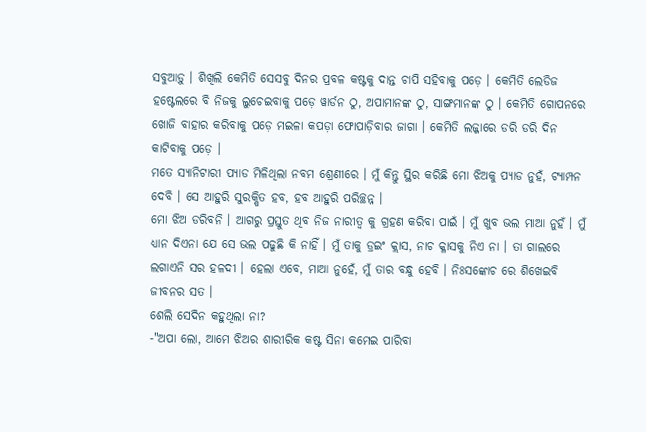ସବୁଆଡ଼ୁ । ଶିଖିଲି କେମିତି ସେସବୁ ଦିନର ପ୍ରବଳ କଷ୍ଟକୁ ଦାନ୍ତ ଚାପି ସହିବାକୁ ପଡ଼େ । କେମିତି ଲେଡିଜ ହଷ୍ଟେଲରେ ବି ନିଜକୁ ଲୁଚେଇବାକୁ ପଡ଼େ ୱାର୍ଡନ ଠୁ, ଅପାମାନଙ୍କ ଠୁ, ସାଙ୍ଗମାନଙ୍କ ଠୁ । କେମିତି ଗୋପନରେ ଖୋଜି ବାହାର କରିବାକୁ ପଡ଼େ ମଇଳା କପଡ଼ା ଫୋପାଡ଼ିବାର ଜାଗା । କେମିତି ଲଜ୍ଜାରେ ଡରି ଡରି ଦିନ କାଟିବାକୁ ପଡ଼େ ।
ମତେ ସ୍ୟାନିଟାରୀ ପ୍ୟାଡ ମିଳିଥିଲା ନବମ ଶ୍ରେଣୀରେ । ମୁଁ କିନ୍ତୁ ସ୍ଥିର କରିଛି ମୋ ଝିଅକୁ ପ୍ୟାଡ ନୁହଁ, ଟ୍ୟାମ୍ପନ ଦେବି । ସେ ଆହୁରି ସୁରକ୍ଷିତ ହବ, ହବ ଆହୁରି ପରିଚ୍ଛନ୍ନ ।
ମୋ ଝିଅ ଡରିବନି । ଆଗରୁ ପ୍ରସ୍ତୁତ ଥିବ ନିଜ ନାରୀତ୍ବ କୁ ଗ୍ରହଣ କରିବା ପାଇଁ । ମୁଁ ଖୁବ ଭଲ ମାଆ ନୁହଁ । ମୁଁ ଧ୍ୟାନ ଦିଏନା ଯେ ସେ ଭଲ ପଢୁଛି କି ନାହିଁ । ମୁଁ ତାକୁ ଡ୍ରଇଂ କ୍ଲାସ, ନାଚ କ୍ଳାସକୁ ନିଏ ନା । ତା ଗାଲରେ ଲଗାଏନି ସର ହଳଦୀ । ହେଲା ଏବେ, ମାଆ ନୁହେଁ, ମୁଁ ତାର ବନ୍ଧୁ ହେବି । ନିଃସଙ୍କୋଚ ରେ ଶିଖେଇବି ଜୀବନର ସତ ।
ଶେଲି ସେଦିନ କହୁଥିଲା ନା?
-"ଅପା ଲୋ, ଆମେ ଝିଅର ଶାରୀରିକ କଷ୍ଟ ସିନା କମେଇ ପାରିବା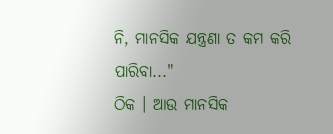ନି, ମାନସିକ ଯନ୍ତ୍ରଣା ତ କମ କରି ପାରିବା..."
ଠିକ । ଆଉ ମାନସିକ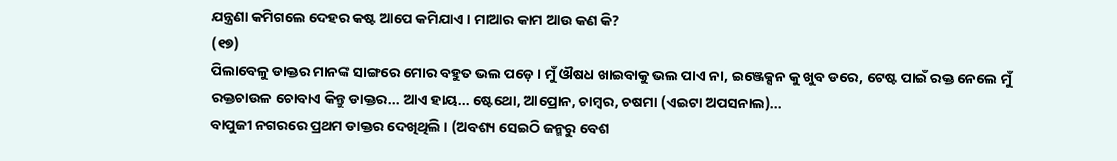ଯନ୍ତ୍ରଣା କମିଗଲେ ଦେହର କଷ୍ଟ ଆପେ କମିଯାଏ । ମାଆର କାମ ଆଉ କଣ କି?
(୧୭)
ପିଲାବେଳୁ ଡାକ୍ତର ମାନଙ୍କ ସାଙ୍ଗରେ ମୋର ବହୁତ ଭଲ ପଡ଼େ । ମୁଁ ଔଷଧ ଖାଇବାକୁ ଭଲ ପାଏ ନା, ଇଞ୍ଜେକ୍ସନ କୁ ଖୁବ ଡରେ, ଟେଷ୍ଟ ପାଇଁ ରକ୍ତ ନେଲେ ମୁଁ ରକ୍ତଚାଉଳ ଚୋବାଏ କିନ୍ତୁ ଡାକ୍ତର... ଆଏ ହାୟ... ଷ୍ଟେଥୋ, ଆପ୍ରୋନ, ଚାମ୍ବର, ଚଷମା (ଏଇଟା ଅପସନାଲ)...
ବାପୁଜୀ ନଗରରେ ପ୍ରଥମ ଡାକ୍ତର ଦେଖିଥିଲି । (ଅବଶ୍ୟ ସେଇଠି ଜନ୍ମରୁ ବେଶ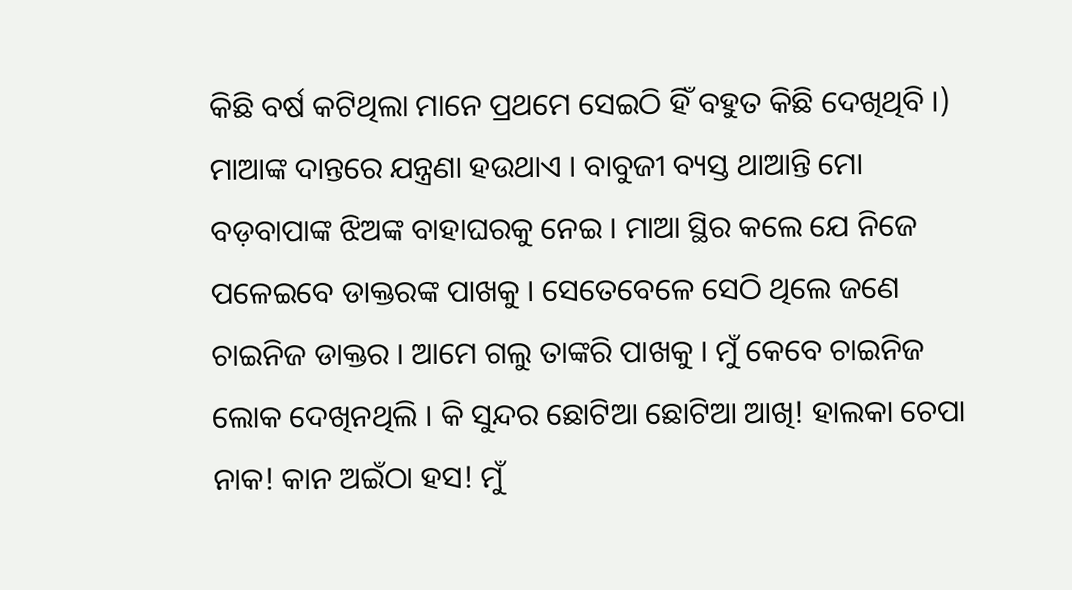କିଛି ବର୍ଷ କଟିଥିଲା ମାନେ ପ୍ରଥମେ ସେଇଠି ହିଁ ବହୁତ କିଛି ଦେଖିଥିବି ।)
ମାଆଙ୍କ ଦାନ୍ତରେ ଯନ୍ତ୍ରଣା ହଉଥାଏ । ବାବୁଜୀ ବ୍ୟସ୍ତ ଥାଆନ୍ତି ମୋ ବଡ଼ବାପାଙ୍କ ଝିଅଙ୍କ ବାହାଘରକୁ ନେଇ । ମାଆ ସ୍ଥିର କଲେ ଯେ ନିଜେ ପଳେଇବେ ଡାକ୍ତରଙ୍କ ପାଖକୁ । ସେତେବେଳେ ସେଠି ଥିଲେ ଜଣେ ଚାଇନିଜ ଡାକ୍ତର । ଆମେ ଗଲୁ ତାଙ୍କରି ପାଖକୁ । ମୁଁ କେବେ ଚାଇନିଜ ଲୋକ ଦେଖିନଥିଲି । କି ସୁନ୍ଦର ଛୋଟିଆ ଛୋଟିଆ ଆଖି! ହାଲକା ଚେପା ନାକ! କାନ ଅଇଁଠା ହସ! ମୁଁ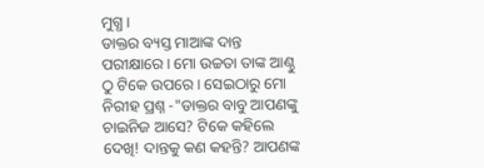ମୁଗ୍ଧ ।
ଡାକ୍ତର ବ୍ୟସ୍ତ ମାଆଙ୍କ ଦାନ୍ତ ପରୀକ୍ଷାରେ । ମୋ ଉଚ୍ଚତା ତାଙ୍କ ଆଣ୍ଠୁ ଠୁ ଟିକେ ଉପରେ । ସେଇଠାରୁ ମୋ ନିରୀହ ପ୍ରଶ୍ନ -"ଡାକ୍ତର ବାବୁ ଆପଣଙ୍କୁ ଚାଇନିଜ ଆସେ? ଟିକେ କହିଲେ ଦେଖି! ଦାନ୍ତକୁ କଣ କହନ୍ତି? ଆପଣଙ୍କ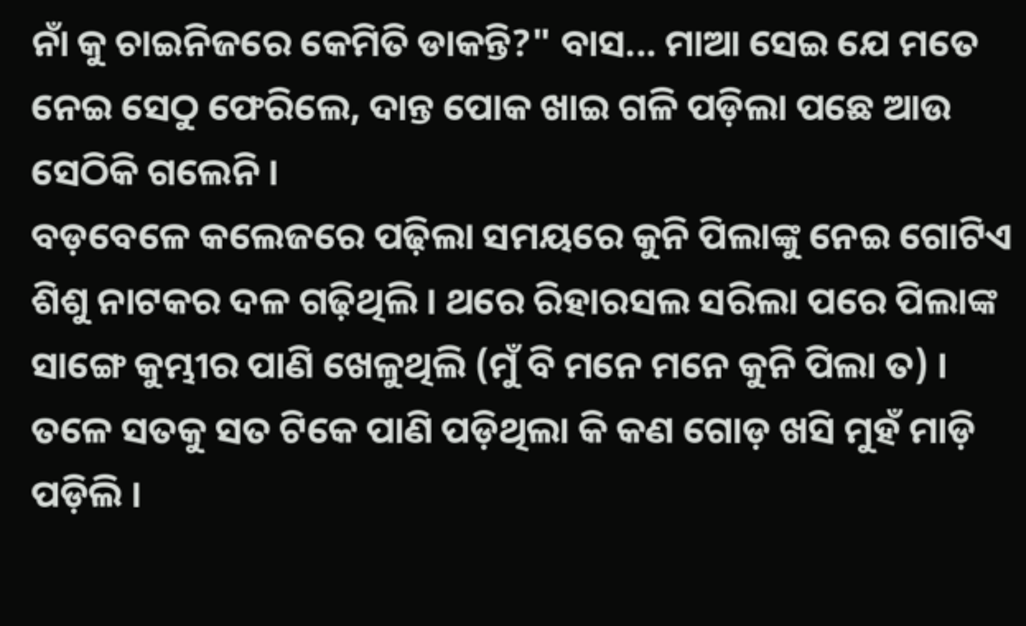ନାଁ କୁ ଚାଇନିଜରେ କେମିତି ଡାକନ୍ତି?" ବାସ... ମାଆ ସେଇ ଯେ ମତେ ନେଇ ସେଠୁ ଫେରିଲେ, ଦାନ୍ତ ପୋକ ଖାଇ ଗଳି ପଡ଼ିଲା ପଛେ ଆଉ ସେଠିକି ଗଲେନି ।
ବଡ଼ବେଳେ କଲେଜରେ ପଢ଼ିଲା ସମୟରେ କୁନି ପିଲାଙ୍କୁ ନେଇ ଗୋଟିଏ ଶିଶୁ ନାଟକର ଦଳ ଗଢ଼ିଥିଲି । ଥରେ ରିହାରସଲ ସରିଲା ପରେ ପିଲାଙ୍କ ସାଙ୍ଗେ କୁମ୍ଭୀର ପାଣି ଖେଳୁଥିଲି (ମୁଁ ବି ମନେ ମନେ କୁନି ପିଲା ତ) । ତଳେ ସତକୁ ସତ ଟିକେ ପାଣି ପଡ଼ିଥିଲା କି କଣ ଗୋଡ଼ ଖସି ମୁହଁ ମାଡ଼ି ପଡ଼ିଲି ।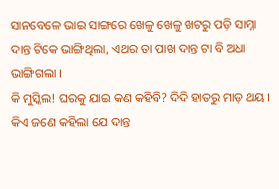ସାନବେଳେ ଭାଇ ସାଙ୍ଗରେ ଖେଳୁ ଖେଳୁ ଖଟରୁ ପଡ଼ି ସାମ୍ନା ଦାନ୍ତ ଟିକେ ଭାଙ୍ଗିଥିଲା, ଏଥର ତା ପାଖ ଦାନ୍ତ ଟା ବି ଅଧା ଭାଙ୍ଗିଗଲା ।
କି ମୁସ୍କିଲ! ଘରକୁ ଯାଇ କଣ କହିବି? ଦିଦି ହାତରୁ ମାଡ଼ ଥୟ । କିଏ ଜଣେ କହିଲା ଯେ ଦାନ୍ତ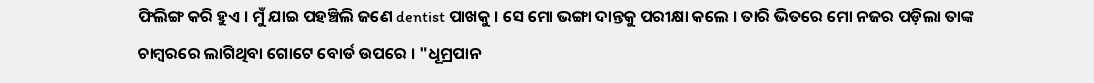ଫିଲିଙ୍ଗ କରି ହୁଏ । ମୁଁ ଯାଇ ପହଞ୍ଚିଲି ଜଣେ dentist ପାଖକୁ । ସେ ମୋ ଭଙ୍ଗା ଦାନ୍ତକୁ ପରୀକ୍ଷା କଲେ । ତାରି ଭିତରେ ମୋ ନଜର ପଡ଼ିଲା ତାଙ୍କ ଚାମ୍ବରରେ ଲାଗିଥିବା ଗୋଟେ ବୋର୍ଡ ଉପରେ । "ଧୂମ୍ରପାନ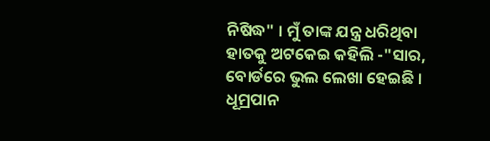ନିଷିଦ୍ଧ" । ମୁଁ ତାଙ୍କ ଯନ୍ତ୍ର ଧରିଥିବା ହାତକୁ ଅଟକେଇ କହିଲି -"ସାର, ବୋର୍ଡରେ ଭୁଲ ଲେଖା ହେଇଛି । ଧୂମ୍ରପାନ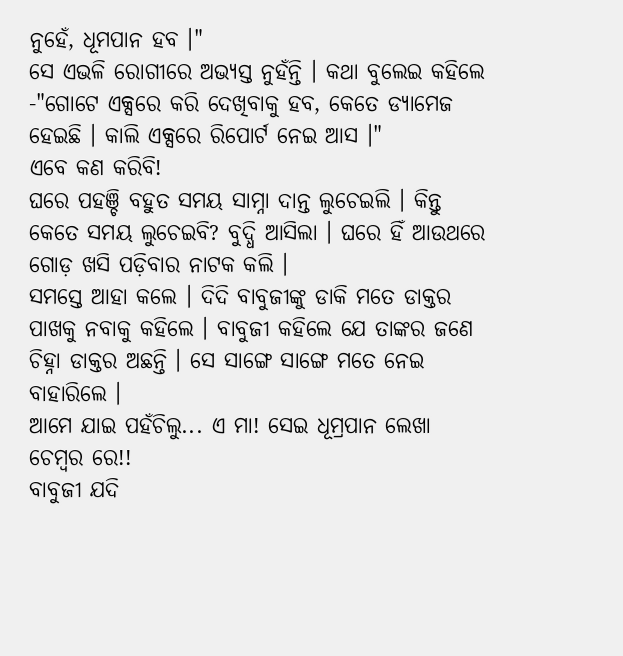ନୁହେଁ, ଧୂମପାନ ହବ ।"
ସେ ଏଭଳି ରୋଗୀରେ ଅଭ୍ୟସ୍ତ ନୁହଁନ୍ତି । କଥା ବୁଲେଇ କହିଲେ -"ଗୋଟେ ଏକ୍ସରେ କରି ଦେଖିବାକୁ ହବ, କେତେ ଡ୍ୟାମେଜ ହେଇଛି । କାଲି ଏକ୍ସରେ ରିପୋର୍ଟ ନେଇ ଆସ ।"
ଏବେ କଣ କରିବି!
ଘରେ ପହଞ୍ଚି ବହୁତ ସମୟ ସାମ୍ନା ଦାନ୍ତ ଲୁଚେଇଲି । କିନ୍ତୁ କେତେ ସମୟ ଲୁଚେଇବି? ବୁଦ୍ଧି ଆସିଲା । ଘରେ ହିଁ ଆଉଥରେ ଗୋଡ଼ ଖସି ପଡ଼ିବାର ନାଟକ କଲି ।
ସମସ୍ତେ ଆହା କଲେ । ଦିଦି ବାବୁଜୀଙ୍କୁ ଡାକି ମତେ ଡାକ୍ତର ପାଖକୁ ନବାକୁ କହିଲେ । ବାବୁଜୀ କହିଲେ ଯେ ତାଙ୍କର ଜଣେ ଚିହ୍ନା ଡାକ୍ତର ଅଛନ୍ତି । ସେ ସାଙ୍ଗେ ସାଙ୍ଗେ ମତେ ନେଇ ବାହାରିଲେ ।
ଆମେ ଯାଇ ପହଁଚିଲୁ... ଏ ମା! ସେଇ ଧୂମ୍ରପାନ ଲେଖା ଚେମ୍ବର ରେ!!
ବାବୁଜୀ ଯଦି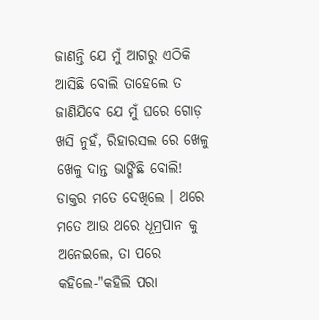ଜାଣନ୍ତି ଯେ ମୁଁ ଆଗରୁ ଏଠିକି ଆସିଛି ବୋଲି ତାହେଲେ ତ ଜାଣିଯିବେ ଯେ ମୁଁ ଘରେ ଗୋଡ଼ ଖସି ନୁହଁ, ରିହାରସଲ ରେ ଖେଳୁ ଖେଳୁ ଦାନ୍ତ ଭାଙ୍ଗିଛି ବୋଲି!
ଡାକ୍ତର ମତେ ଦେଖିଲେ । ଥରେ ମତେ ଆଉ ଥରେ ଧୂମ୍ରପାନ କୁ ଅନେଇଲେ, ତା ପରେ କହିଲେ-"କହିଲି ପରା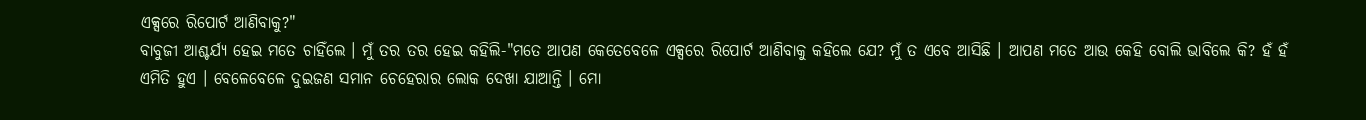ଏକ୍ସରେ ରିପୋର୍ଟ ଆଣିବାକୁ?"
ବାବୁଜୀ ଆଶ୍ଚର୍ଯ୍ୟ ହେଇ ମତେ ଚାହିଁଲେ । ମୁଁ ତର ତର ହେଇ କହିଲି-"ମତେ ଆପଣ କେତେବେଳେ ଏକ୍ସରେ ରିପୋର୍ଟ ଆଣିବାକୁ କହିଲେ ଯେ? ମୁଁ ତ ଏବେ ଆସିଛି । ଆପଣ ମତେ ଆଉ କେହି ବୋଲି ଭାବିଲେ କି? ହଁ ହଁ ଏମିତି ହୁଏ । ବେଳେବେଳେ ଦୁଇଜଣ ସମାନ ଚେହେରାର ଲୋକ ଦେଖା ଯାଆନ୍ତି । ମୋ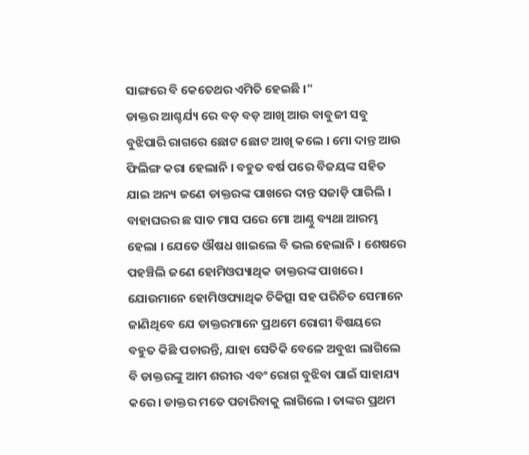ସାଙ୍ଗରେ ବି କେତେଥର ଏମିତି ହେଇଛି ।"
ଡାକ୍ତର ଆଶ୍ଚର୍ଯ୍ୟ ରେ ବଡ଼ ବଡ଼ ଆଖି ଆଉ ବାବୁଜୀ ସବୁ ବୁଝିପାରି ରାଗରେ ଛୋଟ ଛୋଟ ଆଖି କଲେ । ମୋ ଦାନ୍ତ ଆଉ ଫିଲିଙ୍ଗ କରା ହେଲାନି । ବହୁତ ବର୍ଷ ପରେ ବିଜୟଙ୍କ ସହିତ ଯାଇ ଅନ୍ୟ ଜଣେ ଡାକ୍ତରଙ୍କ ପାଖରେ ଦାନ୍ତ ସଜାଡ଼ି ପାରିଲି ।
ବାହାଘରର ଛ ସାତ ମାସ ପରେ ମୋ ଆଣ୍ଠୁ ବ୍ୟଥା ଆରମ୍ଭ ହେଲା । ଯେତେ ଔଷଧ ଖାଇଲେ ବି ଭଲ ହେଲାନି । ଶେଷରେ ପହଞ୍ଚିଲି ଜଣେ ହୋମିଓପ୍ୟାଥିକ ଡାକ୍ତରଙ୍କ ପାଖରେ । ଯୋଉମାନେ ହୋମିଓପ୍ୟାଥିକ ଚିକିତ୍ସା ସହ ପରିଚିତ ସେମାନେ ଜାଣିଥିବେ ଯେ ଡାକ୍ତରମାନେ ପ୍ରଥମେ ରୋଗୀ ବିଷୟରେ ବହୁତ କିଛି ପଚାରନ୍ତି, ଯାହା ସେତିକି ବେଳେ ଅବୁଝା ଲାଗିଲେ ବି ଡାକ୍ତରଙ୍କୁ ଆମ ଶରୀର ଏବଂ ରୋଗ ବୁଝିବା ପାଇଁ ସାହାଯ୍ୟ କରେ । ଡାକ୍ତର ମତେ ପଚାରିବାକୁ ଲାଗିଲେ । ତାଙ୍କର ପ୍ରଥମ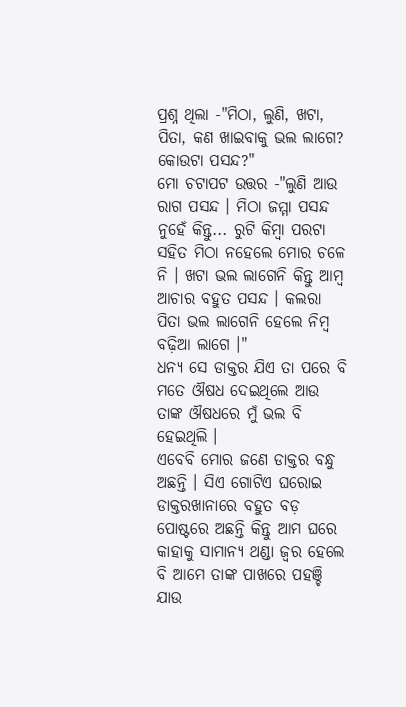ପ୍ରଶ୍ନ ଥିଲା -"ମିଠା, ଲୁଣି, ଖଟା, ପିତା, କଣ ଖାଇବାକୁ ଭଲ ଲାଗେ? କୋଉଟା ପସନ୍ଦ?"
ମୋ ଚଟାପଟ ଉତ୍ତର -"ଲୁଣି ଆଉ ରାଗ ପସନ୍ଦ । ମିଠା ଜମ୍ମା ପସନ୍ଦ ନୁହେଁ କିନ୍ତୁ... ରୁଟି କିମ୍ବା ପରଟା ସହିତ ମିଠା ନହେଲେ ମୋର ଚଳେ ନି । ଖଟା ଭଲ ଲାଗେନି କିନ୍ତୁ ଆମ୍ବ ଆଚାର ବହୁତ ପସନ୍ଦ । କଲରା ପିତା ଭଲ ଲାଗେନି ହେଲେ ନିମ୍ବ ବଢ଼ିଆ ଲାଗେ ।"
ଧନ୍ୟ ସେ ଡାକ୍ତର ଯିଏ ତା ପରେ ବି ମତେ ଔଷଧ ଦେଇଥିଲେ ଆଉ ତାଙ୍କ ଔଷଧରେ ମୁଁ ଭଲ ବି ହେଇଥିଲି ।
ଏବେବି ମୋର ଜଣେ ଡାକ୍ତର ବନ୍ଧୁ ଅଛନ୍ତି । ସିଏ ଗୋଟିଏ ଘରୋଇ ଡାକ୍ତରଖାନାରେ ବହୁତ ବଡ଼ ପୋଷ୍ଟରେ ଅଛନ୍ତି କିନ୍ତୁ ଆମ ଘରେ କାହାକୁ ସାମାନ୍ୟ ଥଣ୍ଡା ଜ୍ୱର ହେଲେ ବି ଆମେ ତାଙ୍କ ପାଖରେ ପହଞ୍ଚି ଯାଉ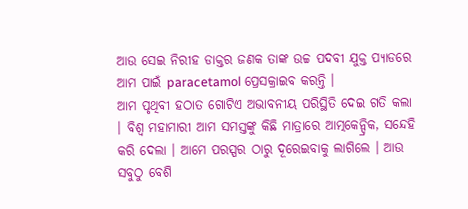ଆଉ ସେଇ ନିରୀହ ଡାକ୍ତର ଜଣକ ତାଙ୍କ ଉଚ୍ଚ ପଦବୀ ଯୁକ୍ତ ପ୍ୟାଡରେ ଆମ ପାଇଁ paracetamol ପ୍ରେସକ୍ରାଇବ କରନ୍ତି ।
ଆମ ପୃଥିବୀ ହଠାତ ଗୋଟିଏ ଅଭାବନୀୟ ପରିସ୍ଥିତି ଦେଇ ଗତି କଲା । ବିଶ୍ୱ ମହାମାରୀ ଆମ ସମସ୍ତଙ୍କୁ କିଛି ମାତ୍ରାରେ ଆତ୍ମକେନ୍ଦ୍ରିକ, ସନ୍ଦେହି କରି ଦେଲା । ଆମେ ପରସ୍ପର ଠାରୁ ଦୂରେଇବାକୁ ଲାଗିଲେ । ଆଉ ସବୁଠୁ ବେଶି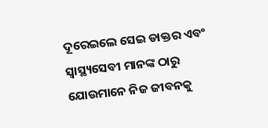ଦୂରେଇଲେ ସେଇ ଡାକ୍ତର ଏବଂ ସ୍ୱାସ୍ଥ୍ୟସେବୀ ମାନଙ୍କ ଠାରୁ ଯୋଉମାନେ ନିଜ ଜୀବନକୁ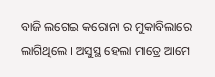ବାଜି ଲଗେଇ କରୋନା ର ମୁକାବିଲାରେ ଲାଗିଥିଲେ । ଅସୁସ୍ଥ ହେଲା ମାତ୍ରେ ଆମେ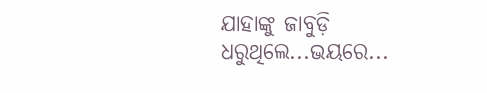ଯାହାଙ୍କୁ ଜାବୁଡ଼ି ଧରୁଥିଲେ...ଭୟରେ...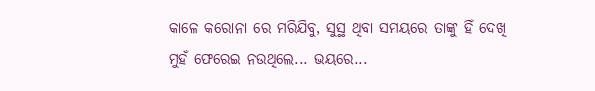କାଳେ କରୋନା ରେ ମରିଯିବୁ, ସୁସ୍ଥ ଥିବା ସମୟରେ ତାଙ୍କୁ ହିଁ ଦେଖି ମୁହଁ ଫେରେଇ ନଉଥିଲେ... ଭୟରେ...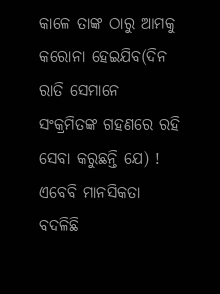କାଳେ ତାଙ୍କ ଠାରୁ ଆମକୁ କରୋନା ହେଇଯିବ(ଦିନ ରାତି ସେମାନେ ସଂକ୍ରମିତଙ୍କ ଗହଣରେ ରହି ସେବା କରୁଛନ୍ତି ଯେ) !
ଏବେବି ମାନସିକତା ବଦଳିଛି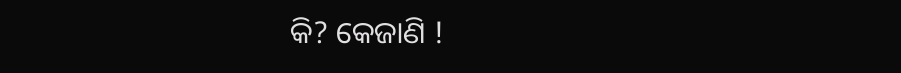କି? କେଜାଣି !